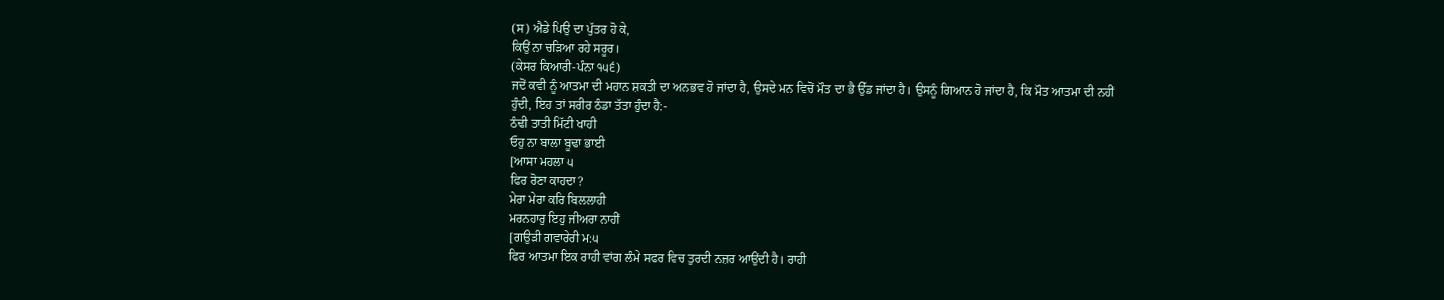(ਸ) ਐਡੇ ਪਿਉ ਦਾ ਪੁੱਤਰ ਹੋ ਕੇ,
ਕਿਉਂ ਨਾ ਚੜਿਆ ਰਹੇ ਸਰੂਰ।
(ਕੇਸਰ ਕਿਆਰੀ-ਪੰਨਾ ੧੫੬)
ਜਦੋਂ ਕਵੀ ਨੂੰ ਆਤਮਾ ਦੀ ਮਹਾਨ ਸ਼ਕਤੀ ਦਾ ਅਨਭਵ ਹੋ ਜਾਂਦਾ ਹੈ, ਉਸਦੇ ਮਨ ਵਿਚੋਂ ਮੌਤ ਦਾ ਭੈ ਉੱਡ ਜਾਂਦਾ ਹੈ। ਉਸਨੂੰ ਗਿਆਨ ਹੋ ਜਾਂਦਾ ਹੈ, ਕਿ ਮੌਤ ਆਤਮਾ ਦੀ ਨਹੀਂ ਹੁੰਦੀ, ਇਹ ਤਾਂ ਸਰੀਰ ਠੰਡਾ ਤੱਤਾ ਹੁੰਦਾ ਹੈ:-
ਠੰਢੀ ਤਾਤੀ ਮਿੱਟੀ ਖਾਹੀ
ਓਹੁ ਨਾ ਬਾਲਾ ਬੂਢਾ ਭਾਈ
[ਆਸਾ ਮਹਲਾ ੫
ਫਿਰ ਰੋਣਾ ਕਾਹਦਾ?
ਮੇਰਾ ਮੇਰਾ ਕਰਿ ਬਿਲਲਾਹੀ
ਮਰਨਹਾਰੁ ਇਹੁ ਜੀਅਰਾ ਨਾਹੀਂ
[ਗਉੜੀ ਗਵਾਰੇਰੀ ਮ:੫
ਫਿਰ ਆਤਮਾ ਇਕ ਰਾਹੀ ਵਾਂਗ ਲੰਮੇ ਸਫਰ ਵਿਚ ਤੁਰਦੀ ਨਜ਼ਰ ਆਉਂਦੀ ਹੈ। ਰਾਹੀ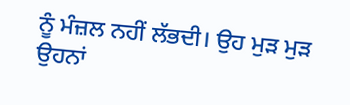ਨੂੰ ਮੰਜ਼ਲ ਨਹੀਂ ਲੱਭਦੀ। ਉਹ ਮੁੜ ਮੁੜ ਉਹਨਾਂ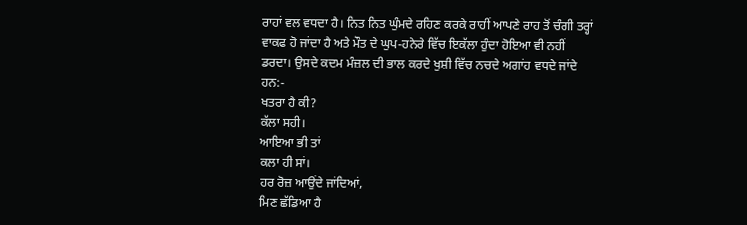ਰਾਹਾਂ ਵਲ ਵਧਦਾ ਹੈ। ਨਿਤ ਨਿਤ ਘੁੰਮਦੇ ਰਹਿਣ ਕਰਕੇ ਰਾਹੀਂ ਆਪਣੇ ਰਾਹ ਤੋਂ ਚੰਗੀ ਤਰ੍ਹਾਂ ਵਾਕਫ ਹੋ ਜਾਂਦਾ ਹੈ ਅਤੇ ਮੌਤ ਦੇ ਘੁਪ-ਹਨੇਰੇ ਵਿੱਚ ਇਕੱਲਾ ਹੁੰਦਾ ਹੋਇਆ ਵੀ ਨਹੀਂ ਡਰਦਾ। ਉਸਦੇ ਕਦਮ ਮੰਜ਼ਲ ਦੀ ਭਾਲ ਕਰਦੇ ਖੁਸ਼ੀ ਵਿੱਚ ਨਚਦੇ ਅਗਾਂਹ ਵਧਦੇ ਜਾਂਦੇ ਹਨ:-
ਖਤਰਾ ਹੈ ਕੀ?
ਕੱਲਾ ਸਹੀ।
ਆਇਆ ਭੀ ਤਾਂ
ਕਲਾ ਹੀ ਸਾਂ।
ਹਰ ਰੋਜ਼ ਆਉਂਦੇ ਜਾਂਦਿਆਂ,
ਮਿਣ ਛੱਡਿਆ ਹੈ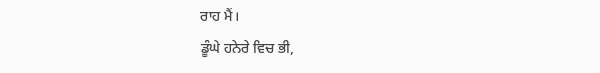ਰਾਹ ਮੈਂ।
ਡੂੰਘੇ ਹਨੇਰੇ ਵਿਚ ਭੀ,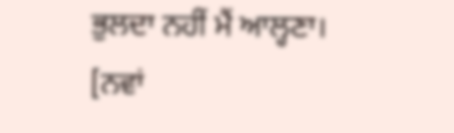ਭੁਲਦਾ ਨਹੀਂ ਮੈਂ ਆਲ੍ਹਣਾ।
[ਨਵਾਂ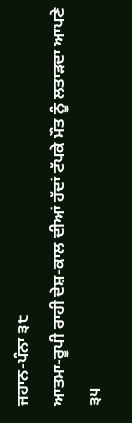ਜਹਾਨ-ਪੰਨਾ ੩੮
ਆਤਮਾ-ਰੂਪੀ ਰਾਹੀ ਦੇਸ਼-ਕਾਲ ਦੀਆਂ ਹੱਦਾਂ ਟੱਪਕੇ ਮੌਤ ਨੂੰ ਲਤਾੜਦਾ ਆਪਣੇ
੩੫